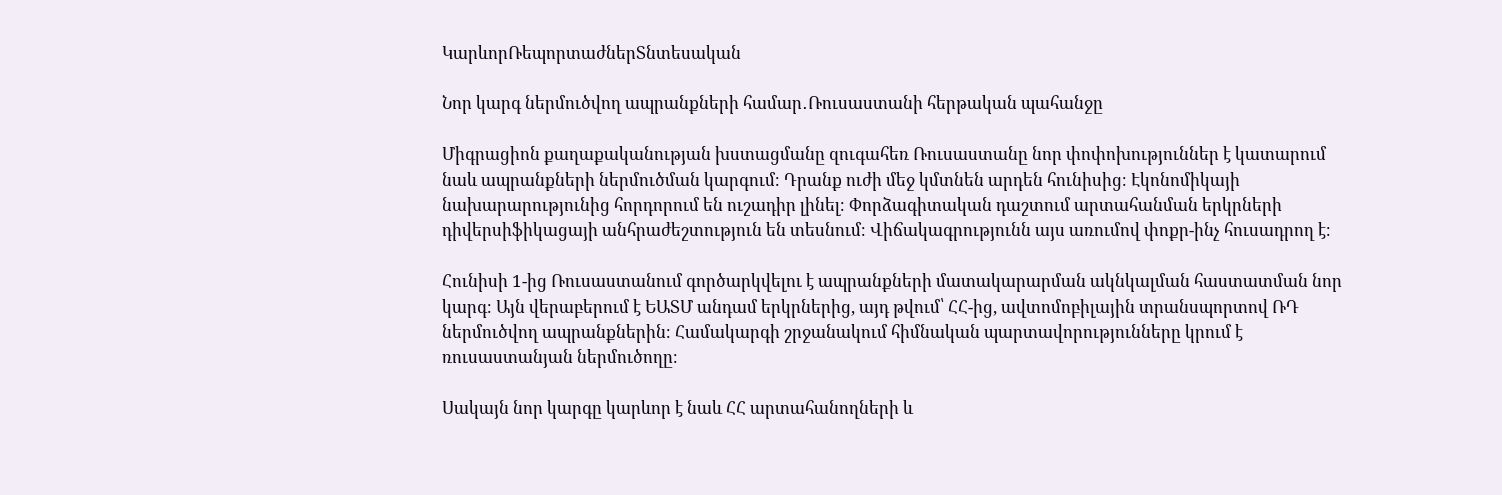ԿարևորՌեպորտաժներՏնտեսական

Նոր կարգ ներմուծվող ապրանքների համար․Ռուսաստանի հերթական պահանջը

Միգրացիոն քաղաքականության խստացմանը զուգահեռ Ռուսաստանը նոր փոփոխություններ է կատարում նաև ապրանքների ներմուծման կարգում։ Դրանք ուժի մեջ կմտնեն արդեն հունիսից։ Էկոնոմիկայի նախարարությունից հորդորում են ուշադիր լինել։ Փորձագիտական դաշտում արտահանման երկրների դիվերսիֆիկացայի անհրաժեշտություն են տեսնում։ Վիճակագրությունն այս առումով փոքր-ինչ հուսադրող է։

Հունիսի 1-ից Ռուսաստանում գործարկվելու է ապրանքների մատակարարման ակնկալման հաստատման նոր կարգ։ Այն վերաբերում է ԵԱՏՄ անդամ երկրներից, այդ թվում՝ ՀՀ-ից, ավտոմոբիլային տրանսպորտով ՌԴ ներմուծվող ապրանքներին։ Համակարգի շրջանակում հիմնական պարտավորությունները կրում է ռուսաստանյան ներմուծողը։

Սակայն նոր կարգը կարևոր է նաև ՀՀ արտահանողների և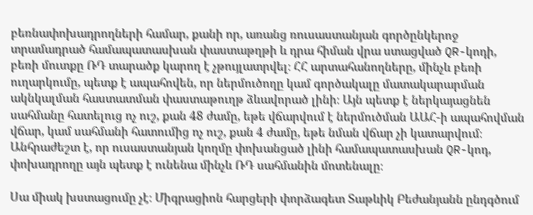բեռնափոխադրողների համար, քանի որ, առանց ռուսաստանյան գործընկերոջ տրամադրած համապատասխան փաստաթղթի և դրա հիման վրա ստացված QR-կոդի, բեռի մուտքը ՌԴ տարածք կարող է չթույլատրվել։ ՀՀ արտահանողները, մինչև բեռի ուղարկումը, պետք է ապահովեն, որ ներմուծողը կամ գործակալը մատակարարման ակնկալման հաստատման փաստաթուղթ ձևավորած լինի։ Այն պետք է ներկայացնեն սահմանը հատելուց ոչ ուշ, քան 48 ժամը, եթե վճարվում է ներմուծման ԱԱՀ-ի ապահովման վճար, կամ սահմանի հատումից ոչ ուշ, քան 4 ժամը, եթե նման վճար չի կատարվում։ Անհրաժեշտ է, որ ուսաստանյան կողմը փոխանցած լինի համապատասխան QR-կոդ, փոխադրողը այն պետք է ունենա մինչև ՌԴ սահմանին մոտենալը։

Սա միակ խստացումը չէ։ Միգրացիոն հարցերի փորձագետ Տաթևիկ Բեժանյանն ընդգծում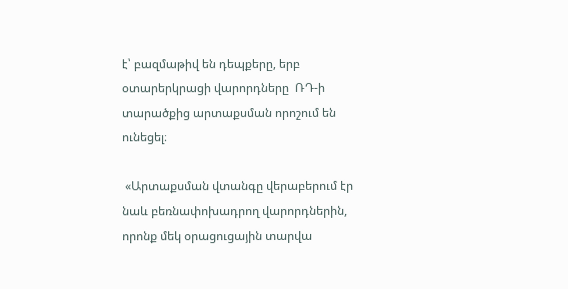է՝ բազմաթիվ են դեպքերը, երբ օտարերկրացի վարորդները  ՌԴ-ի տարածքից արտաքսման որոշում են ունեցել։

 «Արտաքսման վտանգը վերաբերում էր նաև բեռնափոխադրող վարորդներին, որոնք մեկ օրացուցային տարվա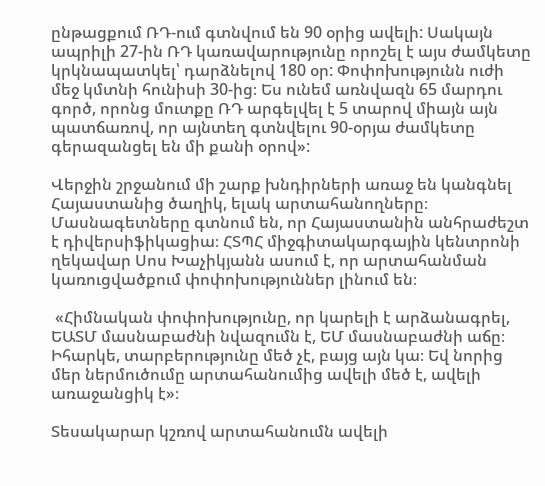ընթացքում ՌԴ-ում գտնվում են 90 օրից ավելի: Սակայն ապրիլի 27-ին ՌԴ կառավարությունը որոշել է այս ժամկետը կրկնապատկել՝ դարձնելով 180 օր: Փոփոխությունն ուժի մեջ կմտնի հունիսի 30-ից։ Ես ունեմ առնվազն 65 մարդու գործ, որոնց մուտքը ՌԴ արգելվել է 5 տարով միայն այն պատճառով, որ այնտեղ գտնվելու 90-օրյա ժամկետը գերազանցել են մի քանի օրով»:

Վերջին շրջանում մի շարք խնդիրների առաջ են կանգնել Հայաստանից ծաղիկ, ելակ արտահանողները։ Մասնագետները գտնում են, որ Հայաստանին անհրաժեշտ է դիվերսիֆիկացիա։ ՀՏՊՀ միջգիտակարգային կենտրոնի ղեկավար Սոս Խաչիկյանն ասում է, որ արտահանման կառուցվածքում փոփոխություններ լինում են։

 «Հիմնական փոփոխությունը, որ կարելի է արձանագրել, ԵԱՏՄ մասնաբաժնի նվազումն է, ԵՄ մասնաբաժնի աճը։ Իհարկե, տարբերությունը մեծ չէ, բայց այն կա։ Եվ նորից մեր ներմուծումը արտահանումից ավելի մեծ է, ավելի առաջանցիկ է»։

Տեսակարար կշռով արտահանումն ավելի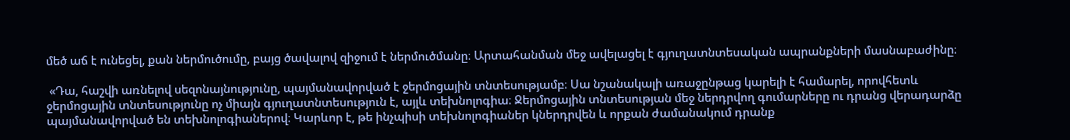մեծ աճ է ունեցել, քան ներմուծումը, բայց ծավալով զիջում է ներմուծմանը։ Արտահանման մեջ ավելացել է գյուղատնտեսական ապրանքների մասնաբաժինը։

 «Դա, հաշվի առնելով սեզոնայնությունը, պայմանավորված է ջերմոցային տնտեսությամբ։ Սա նշանակալի առաջընթաց կարելի է համարել, որովհետև ջերմոցային տնտեսությունը ոչ միայն գյուղատնտեսություն է, այլև տեխնոլոգիա։ Ջերմոցային տնտեսության մեջ ներդրվող գումարները ու դրանց վերադարձը պայմանավորված են տեխնոլոգիաներով։ Կարևոր է, թե ինչպիսի տեխնոլոգիաներ կներդրվեն և որքան ժամանակում դրանք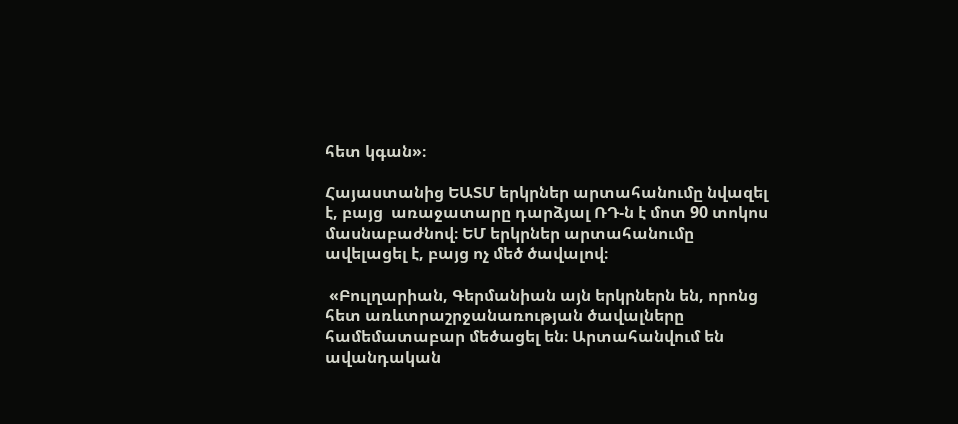հետ կգան»։

Հայաստանից ԵԱՏՄ երկրներ արտահանումը նվազել է, բայց  առաջատարը դարձյալ ՌԴ-ն է մոտ 90 տոկոս մասնաբաժնով։ ԵՄ երկրներ արտահանումը ավելացել է, բայց ոչ մեծ ծավալով։

 «Բուլղարիան, Գերմանիան այն երկրներն են, որոնց հետ առևտրաշրջանառության ծավալները համեմատաբար մեծացել են։ Արտահանվում են ավանդական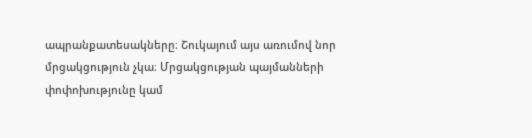ապրանքատեսակները։ Շուկայում այս առումով նոր մրցակցություն չկա։ Մրցակցության պայմանների փոփոխությունը կամ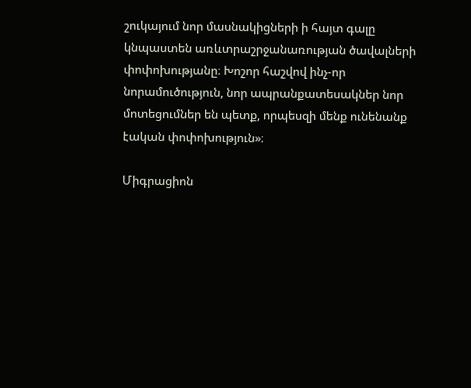շուկայում նոր մասնակիցների ի հայտ գալը կնպաստեն առևտրաշրջանառության ծավալների փոփոխությանը։ Խոշոր հաշվով ինչ-որ նորամուծություն, նոր ապրանքատեսակներ նոր մոտեցումներ են պետք, որպեսզի մենք ունենանք էական փոփոխություն»։

Միգրացիոն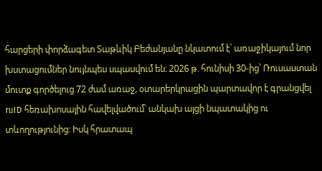հարցերի փորձագետ Տաթևիկ Բեժանյանը նկատում է՝ առաջիկայում նոր խստացումներ նույնպես սպասվում են։ 2026 թ. հունիսի 30-ից՝ Ռուսաստան մուտք գործելուց 72 ժամ առաջ, օտարերկրացին պարտավոր է գրանցվել ruID հեռախոսային հավելվածում՝ անկախ այցի նպատակից ու տևողությունից: Իսկ հրատապ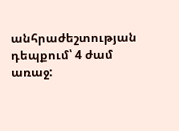անհրաժեշտության դեպքում՝ 4 ժամ առաջ: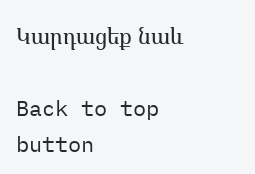Կարդացեք նաև

Back to top button